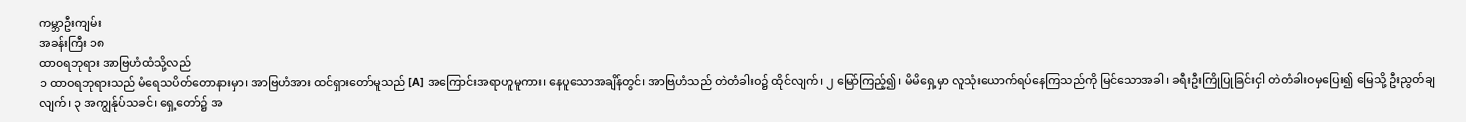ကမ္ဘာဦးကျမ်း
အခန်းကြီး ၁၈
ထာ၀ရဘုရား အာဗြဟံထံသို့လည်
၁ ထာဝရဘုရားသည် မံရေသပိတ်တောနားမှာ၊ အာဗြဟံအား ထင်ရှားတော်မူသည် [A] အကြောင်းအရာဟူမူကား၊ နေပူသောအချိန်တွင်၊ အာဗြဟံသည် တဲတံခါးဝ၌ ထိုင်လျက်၊ ၂ မြော်ကြည့်၍၊ မိမိရှေ့မှာ လူသုံးယောက်ရပ်နေကြသည်ကို မြင်သောအခါ၊ ခရီးဦးကြိုပြုခြင်းငှါ တဲတံခါးဝမှပြေး၍ မြေသို့ ဦးညွတ်ချလျက်၊ ၃ အကျွန်ုပ်သခင်၊ ရှေ့တော်၌ အ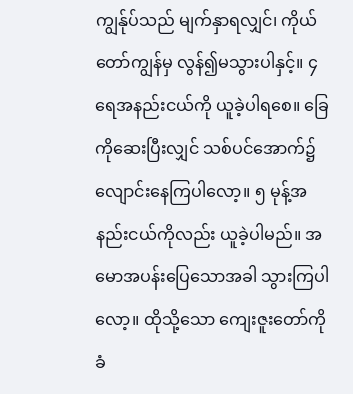ကျွန်ုပ်သည် မျက်နှာရလျှင်၊ ကိုယ်တော်ကျွန်မှ လွန်၍မသွားပါနှင့်။ ၄ ရေအနည်းငယ်ကို ယူခဲ့ပါရစေ။ ခြေကိုဆေးပြီးလျှင် သစ်ပင်အောက်၌ လျောင်းနေကြပါလော့။ ၅ မုန့်အနည်းငယ်ကိုလည်း ယူခဲ့ပါမည်။ အမောအပန်းပြေသောအခါ သွားကြပါလော့။ ထိုသို့သော ကျေးဇူးတော်ကိုခံ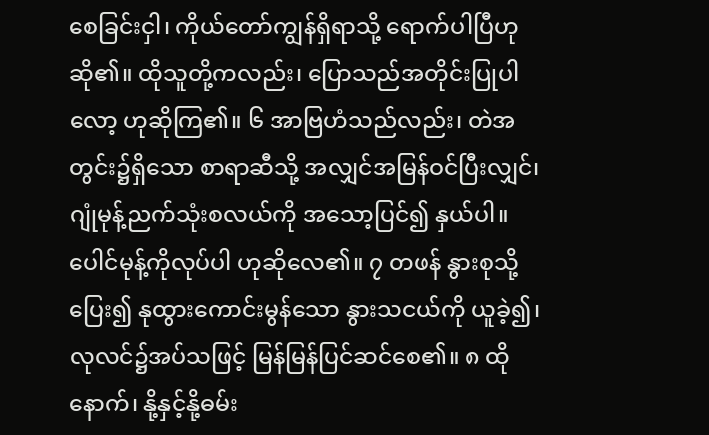စေခြင်းငှါ၊ ကိုယ်တော်ကျွန်ရှိရာသို့ ရောက်ပါပြီဟုဆို၏။ ထိုသူတို့ကလည်း၊ ပြောသည်အတိုင်းပြုပါလော့ ဟုဆိုကြ၏။ ၆ အာဗြဟံသည်လည်း၊ တဲအတွင်း၌ရှိသော စာရာဆီသို့ အလျှင်အမြန်ဝင်ပြီးလျှင်၊ ဂျုံမုန့်ညက်သုံးစလယ်ကို အသော့ပြင်၍ နှယ်ပါ။ ပေါင်မုန့်ကိုလုပ်ပါ ဟုဆိုလေ၏။ ၇ တဖန် နွားစုသို့ပြေး၍ နုထွားကောင်းမွန်သော နွားသငယ်ကို ယူခဲ့၍၊ လုလင်၌အပ်သဖြင့် မြန်မြန်ပြင်ဆင်စေ၏။ ၈ ထိုနောက်၊ နို့နှင့်နို့ဓမ်း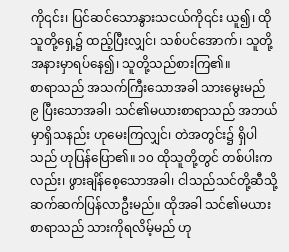ကို၎င်း၊ ပြင်ဆင်သောနွားသငယ်ကို၎င်း ယူ၍၊ ထိုသူတို့ရှေ့၌ ထည့်ပြီးလျှင်၊ သစ်ပင်အောက်၊ သူတို့အနားမှာရပ်နေ၍၊ သူတို့သည်စားကြ၏။
စာရာသည် အသက်ကြီးသောအခါ သားမွေးမည်
၉ ပြီးသောအခါ၊ သင်၏မယားစာရာသည် အဘယ်မှာရှိသနည်း ဟုမေးကြလျှင်၊ တဲအတွင်း၌ ရှိပါသည် ဟုပြန်ပြော၏။ ၁၀ ထိုသူတို့တွင် တစ်ပါးကလည်း၊ ဖွားချိန်စေ့သောအခါ၊ ငါသည်သင်တို့ဆီသို့ ဆက်ဆက်ပြန်လာဦးမည်။ ထိုအခါ သင်၏မယားစာရာသည် သားကိုရလိမ့်မည် ဟု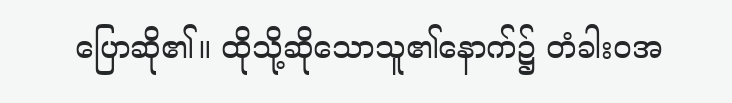ပြောဆို၏။ ထိုသို့ဆိုသောသူ၏နောက်၌ တံခါးဝအ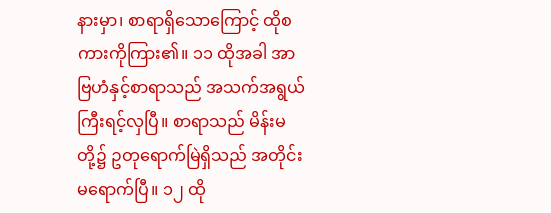နားမှာ၊ စာရာရှိသောကြောင့် ထိုစကားကိုကြား၏။ ၁၁ ထိုအခါ အာဗြဟံနှင့်စာရာသည် အသက်အရွယ်ကြီးရင့်လှပြီ။ စာရာသည် မိန်းမတို့၌ ဥတုရောက်မြဲရှိသည် အတိုင်းမရောက်ပြီ။ ၁၂ ထို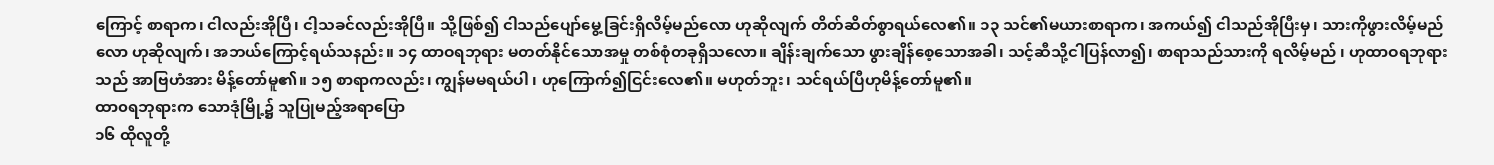ကြောင့် စာရာက၊ ငါလည်းအိုပြီ၊ ငါ့သခင်လည်းအိုပြီ။ သို့ဖြစ်၍ ငါသည်ပျော်မွေ့ခြင်းရှိလိမ့်မည်လော ဟုဆိုလျက် တိတ်ဆိတ်စွာရယ်လေ၏။ ၁၃ သင်၏မယားစာရာက၊ အကယ်၍ ငါသည်အိုပြီးမှ၊ သားကိုဖွားလိမ့်မည်လော ဟုဆိုလျက်၊ အဘယ်ကြောင့်ရယ်သနည်း။ ၁၄ ထာဝရဘုရား မတတ်နိုင်သောအမှု တစ်စုံတခုရှိသလော။ ချိန်းချက်သော ဖွားချိန်စေ့သောအခါ၊ သင့်ဆီသို့ငါပြန်လာ၍၊ စာရာသည်သားကို ရလိမ့်မည် ၊ ဟုထာဝရဘုရားသည် အာဗြဟံအား မိန့်တော်မူ၏။ ၁၅ စာရာကလည်း၊ ကျွန်မမရယ်ပါ ၊ ဟုကြောက်၍ငြင်းလေ၏။ မဟုတ်ဘူး၊ သင်ရယ်ပြီဟုမိန့်တော်မူ၏။
ထာ၀ရဘုရားက သောဒုံမြို့၌ သူပြုမည့်အရာပြော
၁၆ ထိုလူတို့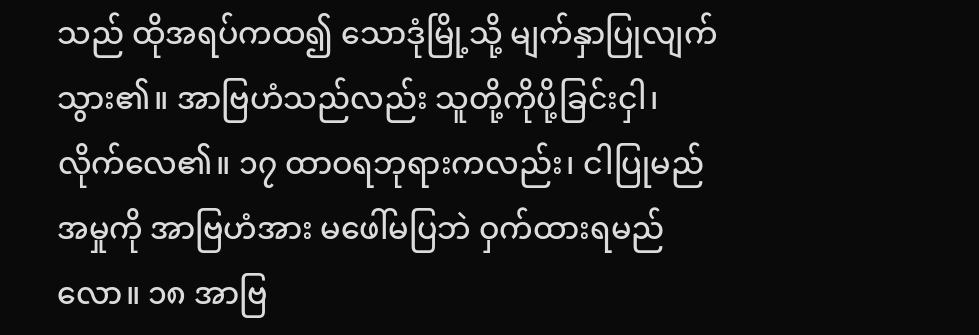သည် ထိုအရပ်ကထ၍ သောဒုံမြို့သို့ မျက်နှာပြုလျက်သွား၏။ အာဗြဟံသည်လည်း သူတို့ကိုပို့ခြင်းငှါ၊ လိုက်လေ၏။ ၁၇ ထာဝရဘုရားကလည်း၊ ငါပြုမည်အမှုကို အာဗြဟံအား မဖေါ်မပြဘဲ ဝှက်ထားရမည်လော။ ၁၈ အာဗြ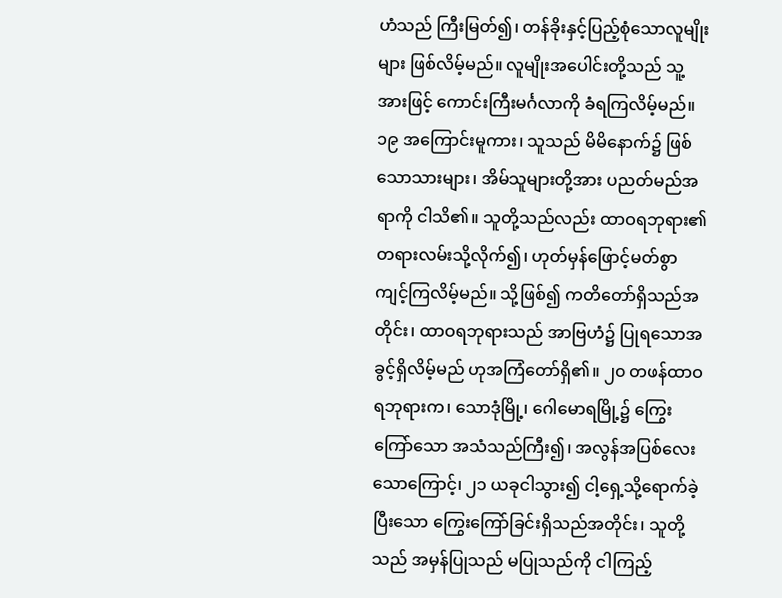ဟံသည် ကြီးမြတ်၍၊ တန်ခိုးနှင့်ပြည့်စုံသောလူမျိုးများ ဖြစ်လိမ့်မည်။ လူမျိုးအပေါင်းတို့သည် သူ့အားဖြင့် ကောင်းကြီးမင်္ဂလာကို ခံရကြလိမ့်မည်။ ၁၉ အကြောင်းမူကား၊ သူသည် မိမိနောက်၌ ဖြစ်သောသားများ၊ အိမ်သူများတို့အား ပညတ်မည်အရာကို ငါသိ၏။ သူတို့သည်လည်း ထာဝရဘုရား၏ တရားလမ်းသို့လိုက်၍၊ ဟုတ်မှန်ဖြောင့်မတ်စွာ ကျင့်ကြလိမ့်မည်။ သို့ဖြစ်၍ ကတိတော်ရှိသည်အတိုင်း၊ ထာဝရဘုရားသည် အာဗြဟံ၌ ပြုရသောအခွင့်ရှိလိမ့်မည် ဟုအကြံတော်ရှိ၏။ ၂၀ တဖန်ထာဝရဘုရားက၊ သောဒုံမြို့၊ ဂေါမောရမြို့၌ ကြွေးကြော်သော အသံသည်ကြီး၍၊ အလွန်အပြစ်လေးသောကြောင့်၊ ၂၁ ယခုငါသွား၍ ငါ့ရှေ့သို့ရောက်ခဲ့ပြီးသော ကြွေးကြော်ခြင်းရှိသည်အတိုင်း၊ သူတို့သည် အမှန်ပြုသည် မပြုသည်ကို ငါကြည့်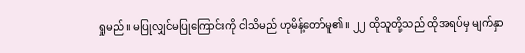ရှုမည်။ မပြုလျှင်မပြုကြောင်းကို ငါသိမည် ဟုမိန့်တော်မူ၏။ ၂၂ ထိုသူတို့သည် ထိုအရပ်မှ မျက်နှာ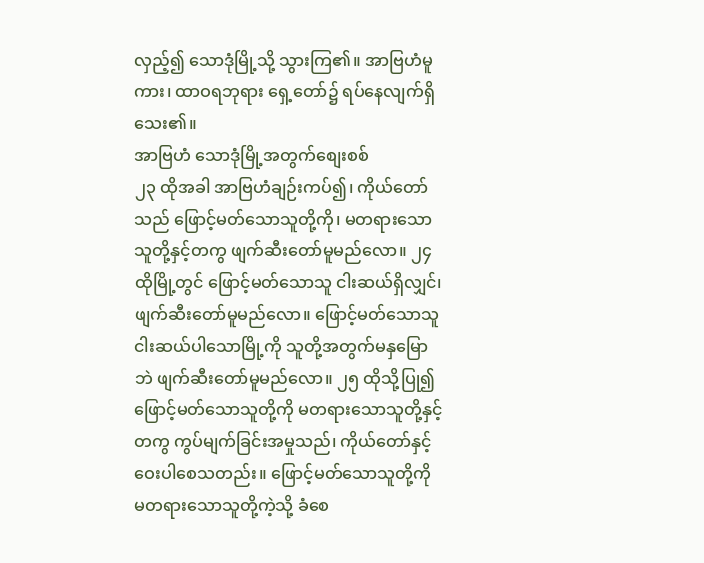လှည့်၍ သောဒုံမြို့သို့ သွားကြ၏။ အာဗြဟံမူကား၊ ထာဝရဘုရား ရှေ့တော်၌ ရပ်နေလျက်ရှိသေး၏။
အာဗြဟံ သောဒုံမြို့အတွက်စျေးစစ်
၂၃ ထိုအခါ အာဗြဟံချဉ်းကပ်၍၊ ကိုယ်တော်သည် ဖြောင့်မတ်သောသူတို့ကို၊ မတရားသောသူတို့နှင့်တကွ ဖျက်ဆီးတော်မူမည်လော။ ၂၄ ထိုမြို့တွင် ဖြောင့်မတ်သောသူ ငါးဆယ်ရှိလျှင်၊ ဖျက်ဆီးတော်မူမည်လော။ ဖြောင့်မတ်သောသူ ငါးဆယ်ပါသောမြို့ကို သူတို့အတွက်မနှမြောဘဲ ဖျက်ဆီးတော်မူမည်လော။ ၂၅ ထိုသို့ပြု၍ ဖြောင့်မတ်သောသူတို့ကို မတရားသောသူတို့နှင့်တကွ ကွပ်မျက်ခြင်းအမှုသည်၊ ကိုယ်တော်နှင့်ဝေးပါစေသတည်း။ ဖြောင့်မတ်သောသူတို့ကို မတရားသောသူတို့ကဲ့သို့ ခံစေ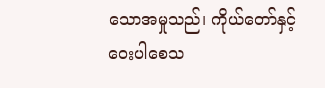သောအမှုသည်၊ ကိုယ်တော်နှင့်ဝေးပါစေသ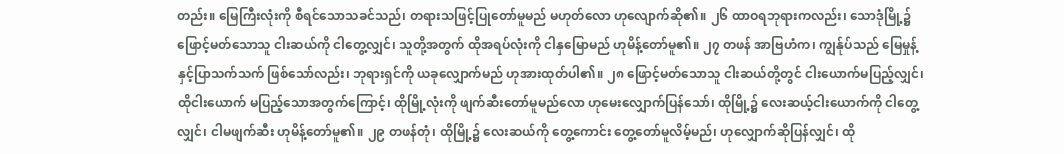တည်း။ မြေကြီးလုံးကို စီရင်သောသခင်သည်၊ တရားသဖြင့်ပြုတော်မူမည် မဟုတ်လော ဟုလျောက်ဆို၏။ ၂၆ ထာဝရဘုရားကလည်း၊ သောဒုံမြို့၌ ဖြောင့်မတ်သောသူ ငါးဆယ်ကို ငါတွေ့လျှင်၊ သူတို့အတွက် ထိုအရပ်လုံးကို ငါနှမြောမည် ဟုမိန့်တော်မူ၏။ ၂၇ တဖန် အာဗြဟံက၊ ကျွန်ုပ်သည် မြေမှုန့်နှင့်ပြာသက်သက် ဖြစ်သော်လည်း၊ ဘုရားရှင်ကို ယခုလျှောက်မည် ဟုအားထုတ်ပါ၏။ ၂၈ ဖြောင့်မတ်သောသူ ငါးဆယ်တို့တွင် ငါးယောက်မပြည့်လျှင်၊ ထိုငါးယောက် မပြည့်သောအတွက်ကြောင့်၊ ထိုမြို့လုံးကို ဖျက်ဆီးတော်မူမည်လော ဟုမေးလျှောက်ပြန်သော်၊ ထိုမြို့၌ လေးဆယ့်ငါးယောက်ကို ငါတွေ့လျှင်၊ ငါမဖျက်ဆီး ဟုမိန့်တော်မူ၏။ ၂၉ တဖန်တုံ၊ ထိုမြို့၌ လေးဆယ်ကို တွေ့ကောင်း တွေ့တော်မူလိမ့်မည်၊ ဟုလျှောက်ဆိုပြန်လျှင်၊ ထို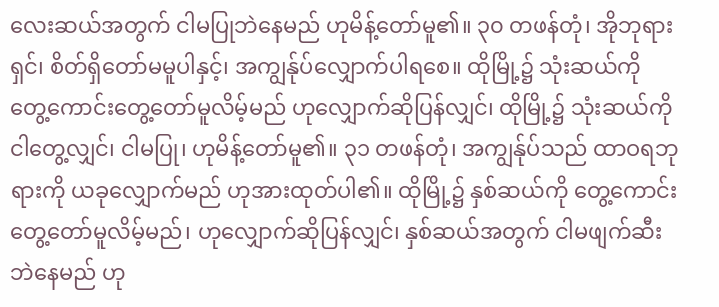လေးဆယ်အတွက် ငါမပြုဘဲနေမည် ဟုမိန့်တော်မူ၏။ ၃၀ တဖန်တုံ၊ အိုဘုရားရှင်၊ စိတ်ရှိတော်မမူပါနှင့်၊ အကျွန်ုပ်လျှောက်ပါရစေ။ ထိုမြို့၌ သုံးဆယ်ကို တွေ့ကောင်းတွေ့တော်မူလိမ့်မည် ဟုလျှောက်ဆိုပြန်လျှင်၊ ထိုမြို့၌ သုံးဆယ်ကိုငါတွေ့လျှင်၊ ငါမပြု၊ ဟုမိန့်တော်မူ၏။ ၃၁ တဖန်တုံ၊ အကျွန်ုပ်သည် ထာဝရဘုရားကို ယခုလျှောက်မည် ဟုအားထုတ်ပါ၏။ ထိုမြို့၌ နှစ်ဆယ်ကို တွေ့ကောင်းတွေ့တော်မူလိမ့်မည်၊ ဟုလျှောက်ဆိုပြန်လျှင်၊ နှစ်ဆယ်အတွက် ငါမဖျက်ဆီးဘဲနေမည် ဟု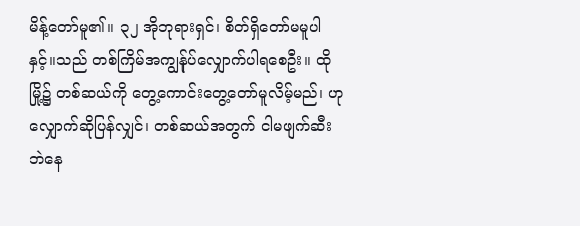မိန့်တော်မူ၏။ ၃၂ အိုဘုရားရှင်၊ စိတ်ရှိတော်မမူပါနှင့်။သည် တစ်ကြိမ်အကျွန်ုပ်လျှောက်ပါရစေဦး။ ထိုမြို့၌ တစ်ဆယ်ကို တွေ့ကောင်းတွေ့တော်မူလိမ့်မည်၊ ဟုလျှောက်ဆိုပြန်လျှင်၊ တစ်ဆယ်အတွက် ငါမဖျက်ဆီးဘဲနေ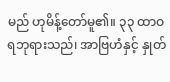မည် ဟုမိန့်တော်မူ၏။ ၃၃ ထာဝရဘုရားသည်၊ အာဗြဟံနှင့် နှုတ်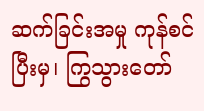ဆက်ခြင်းအမှု ကုန်စင်ပြီးမှ၊ ကြွသွားတော်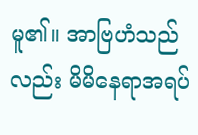မူ၏။ အာဗြဟံသည်လည်း မိမိနေရာအရပ်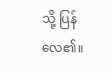သို့ ပြန်လေ၏။